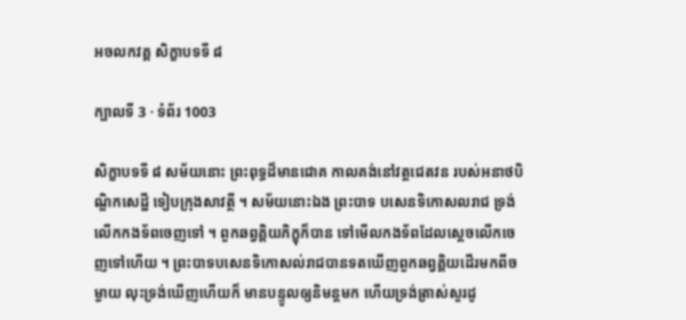អចលកវគ្គ សិក្ខាបទទី ៨

ក្បាលទី 3 · ទំព័រ 1003

សិក្ខាបទទី ៨ សម័យនោះ ព្រះពុទ្ធដ៏មានជោគ កាលគង់នៅវត្តជេតវន របស់អនាថបិណ្ឌិកសេដ្ឋី ទៀបក្រុងសាវត្ថី ។ សម័យនោះឯង ព្រះបាទ បសេនទិកោសលរាជ ទ្រង់លើកកងទ័ពចេញទៅ ។ ពួកឆព្វគ្គិយភិក្ខុក៏បាន ទៅមើលកងទ័ពដែលស្តេចលើកចេញទៅហើយ ។ ព្រះបាទបសេនទិកោសល់រាជបានទតឃើញពួកឆព្វគ្គិយដើរមកពីចម្ងាយ លុះទ្រង់ឃើញហើយក៏ មានបន្ទូលឲ្យនិមន្តមក ហើយទ្រង់ត្រាស់សួរដូ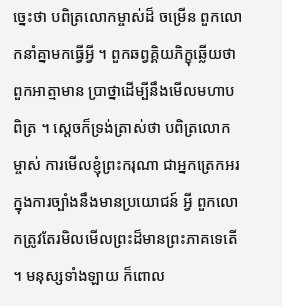ច្នេះថា បពិត្រលោកម្ចាស់ដ៏ ចម្រើន ពួកលោកនាំគ្នាមកធ្វើអ្វី ។ ពួកឆព្វគ្គិយភិក្ខុឆ្លើយថា ពួកអាត្មាមាន ប្រាថ្នាដើម្បីនឹងមើលមហាបពិត្រ ។ ស្តេចក៏ទ្រង់ត្រាស់ថា បពិត្រលោក ម្ចាស់ ការមើលខ្ញុំព្រះករុណា ជាអ្នកត្រេកអរក្នុងការច្បាំងនឹងមានប្រយោជន៍ អ្វី ពួកលោកត្រូវតែរមិលមើលព្រះដ៏មានព្រះភាគទេតើ ។ មនុស្សទាំងឡាយ ក៏ពោល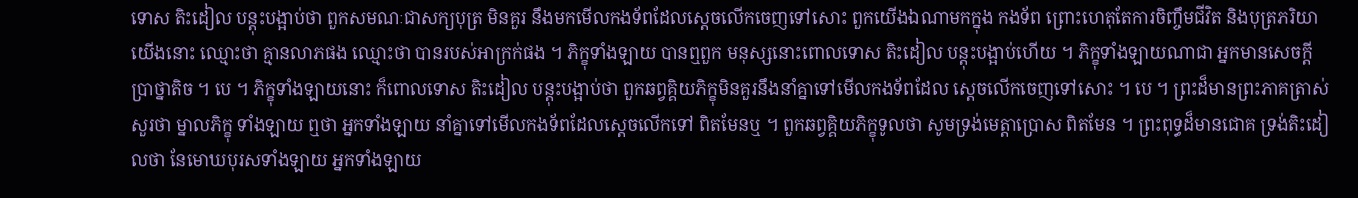ទោស តិះដៀល បន្តុះបង្អាប់ថា ពួកសមណៈជាសក្យបុត្រ មិនគួរ នឹងមកមើលកងទ័ពដែលស្តេចលើកចេញទៅសោះ ពួកយើងឯណាមកក្នុង កងទ័ព ព្រោះហេតុតែការចិញ្ចឹមជីវិត និងបុត្រភរិយា យើងនោះ ឈ្មោះថា គ្មានលាភផង ឈ្មោះថា បានរបស់អាក្រក់ផង ។ ភិក្ខុទាំងឡាយ បានឮពួក មនុស្សនោះពោលទោស តិះដៀល បន្តុះបង្អាប់ហើយ ។ ភិក្ខុទាំងឡាយណាជា អ្នកមានសេចក្តីប្រាថ្នាតិច ។ បេ ។ ភិក្ខុទាំងឡាយនោះ ក៏ពោលទោស តិះដៀល បន្តុះបង្អាប់ថា ពួកឆព្វគ្គិយភិក្ខុមិនគួរនឹងនាំគ្នាទៅមើលកងទ័ពដែល ស្តេចលើកចេញទៅសោះ ។ បេ ។ ព្រះដ៏មានព្រះភាគត្រាស់សួរថា ម្នាលភិក្ខុ ទាំងឡាយ ឮថា អ្នកទាំងឡាយ នាំគ្នាទៅមើលកងទ័ពដែលស្តេចលើកទៅ ពិតមែនឬ ។ ពួកឆព្វគ្គិយភិក្ខុទូលថា សូមទ្រង់មេត្តាប្រោស ពិតមែន ។ ព្រះពុទ្ធដ៏មានជោគ ទ្រង់តិះដៀលថា នែមោឃបុរសទាំងឡាយ អ្នកទាំងឡាយ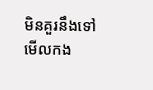មិនគួរនឹងទៅមើលកង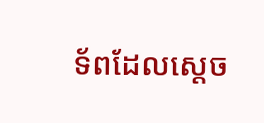ទ័ពដែលស្តេច